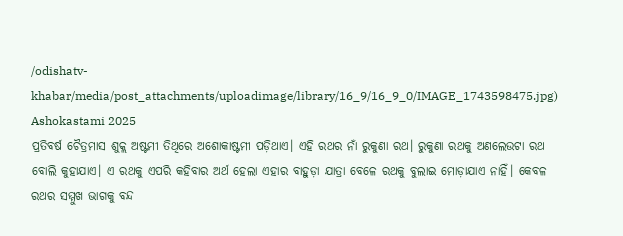/odishatv-khabar/media/post_attachments/uploadimage/library/16_9/16_9_0/IMAGE_1743598475.jpg)
Ashokastami 2025
ପ୍ରତିବର୍ଷ ଚୈତ୍ରମାସ ଶୁକ୍ଲ ଅଷ୍ଟମୀ ତିଥିରେ ଅଶୋକାଷ୍ଟମୀ ପଡ଼ିଥାଏ। ଏହି ରଥର ନାଁ ରୁକୁଣା ରଥ। ରୁକୁଣା ରଥକୁ ଅଣଲେଉଟା ରଥ ବୋଲି କୁହାଯାଏ। ଏ ରଥକୁ ଏପରି କହିବାର ଅର୍ଥ ହେଲା ଏହାର ବାହୁଡ଼ା ଯାତ୍ରା ବେଳେ ରଥକୁ ବୁଲାଇ ମୋଡ଼ାଯାଏ ନାହିଁ। କେବଳ ରଥର ସମ୍ମୁଖ ଭାଗକୁ ବନ୍ଦ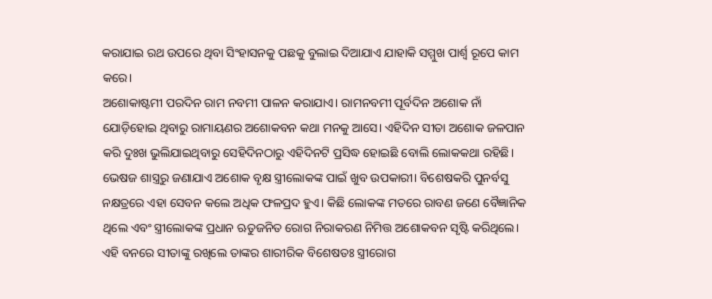କରାଯାଇ ରଥ ଉପରେ ଥିବା ସିଂହାସନକୁ ପଛକୁ ବୁଲାଇ ଦିଆଯାଏ ଯାହାକି ସମ୍ମୁଖ ପାର୍ଶ୍ୱ ରୂପେ କାମ କରେ।
ଅଶୋକାଷ୍ଟମୀ ପରଦିନ ରାମ ନବମୀ ପାଳନ କରାଯାଏ। ରାମନବମୀ ପୂର୍ବଦିନ ଅଶୋକ ନାଁ ଯୋଡ଼ିହୋଇ ଥିବାରୁ ରାମାୟଣର ଅଶୋକବନ କଥା ମନକୁ ଆସେ। ଏହିଦିନ ସୀତା ଅଶୋକ ଜଳପାନ କରି ଦୁଃଖ ଭୁଲିଯାଇଥିବାରୁ ସେହିଦିନଠାରୁ ଏହିଦିନଟି ପ୍ରସିଦ୍ଧ ହୋଇଛି ବୋଲି ଲୋକକଥା ରହିଛି।
ଭେଷଜ ଶାସ୍ତ୍ରରୁ ଜଣାଯାଏ ଅଶୋକ ବୃକ୍ଷ ସ୍ତ୍ରୀଲୋକଙ୍କ ପାଇଁ ଖୁବ ଉପକାରୀ। ବିଶେଷକରି ପୁନର୍ବସୁ ନକ୍ଷତ୍ରରେ ଏହା ସେବନ କଲେ ଅଧିକ ଫଳପ୍ରଦ ହୁଏ। କିଛି ଲୋକଙ୍କ ମତରେ ରାବଣ ଜଣେ ବୈଜ୍ଞାନିକ ଥିଲେ ଏବଂ ସ୍ତ୍ରୀଲୋକଙ୍କ ପ୍ରଧାନ ଋତୁଜନିତ ରୋଗ ନିରାକରଣ ନିମିତ୍ତ ଅଶୋକବନ ସୃଷ୍ଟି କରିଥିଲେ। ଏହି ବନରେ ସୀତାଙ୍କୁ ରଖିଲେ ତାଙ୍କର ଶାରୀରିକ ବିଶେଷତଃ ସ୍ତ୍ରୀରୋଗ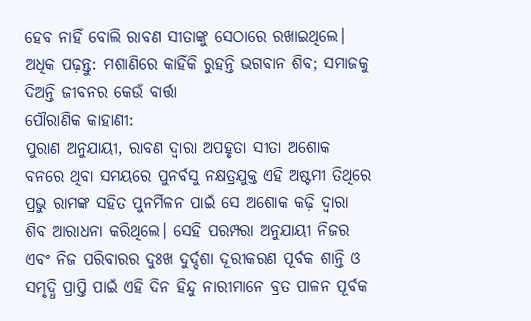ହେବ ନାହିଁ ବୋଲି ରାବଣ ସୀତାଙ୍କୁ ସେଠାରେ ରଖାଇଥିଲେ।
ଅଧିକ ପଢ଼ନ୍ତୁ: ମଶାଣିରେ କାହିଁକି ରୁହନ୍ତି ଭଗବାନ ଶିବ; ସମାଜକୁ ଦିଅନ୍ତି ଜୀବନର କେଉଁ ବାର୍ତ୍ତା
ପୌରାଣିକ କାହାଣୀ:
ପୁରାଣ ଅନୁଯାୟୀ, ରାବଣ ଦ୍ୱାରା ଅପହୃତା ସୀତା ଅଶୋକ ବନରେ ଥିବା ସମୟରେ ପୁନର୍ବସୁ ନକ୍ଷତ୍ରଯୁକ୍ତ ଏହି ଅଷ୍ଟମୀ ତିଥିରେ ପ୍ରଭୁ ରାମଙ୍କ ସହିତ ପୁନର୍ମିଳନ ପାଇଁ ସେ ଅଶୋକ କଢ଼ି ଦ୍ୱାରା ଶିବ ଆରାଧନା କରିଥିଲେ। ସେହି ପରମ୍ପରା ଅନୁଯାୟୀ ନିଜର ଏବଂ ନିଜ ପରିବାରର ଦୁଃଖ ଦୁର୍ଦ୍ଦଶା ଦୂରୀକରଣ ପୂର୍ବକ ଶାନ୍ତି ଓ ସମୃଦ୍ଧି ପ୍ରାପ୍ତି ପାଇଁ ଏହି ଦିନ ହିନ୍ଦୁ ନାରୀମାନେ ବ୍ରତ ପାଳନ ପୂର୍ବକ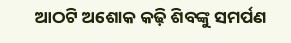ଆଠଟି ଅଶୋକ କଢ଼ି ଶିବଙ୍କୁ ସମର୍ପଣ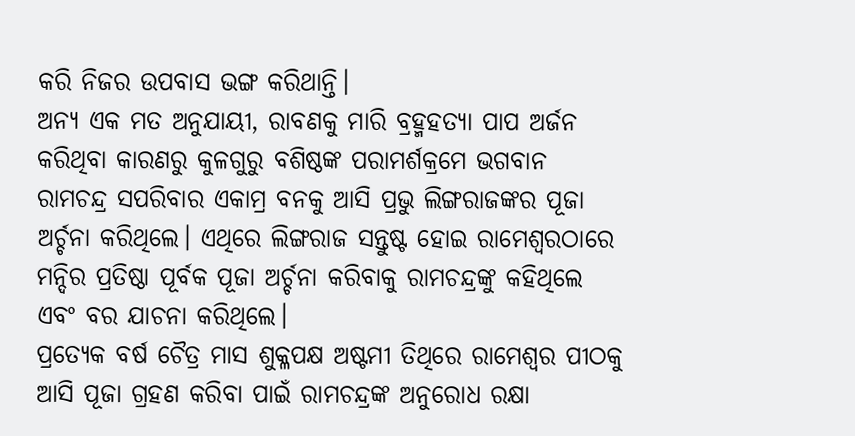କରି ନିଜର ଉପବାସ ଭଙ୍ଗ କରିଥାନ୍ତି।
ଅନ୍ୟ ଏକ ମତ ଅନୁଯାୟୀ, ରାବଣକୁ ମାରି ବ୍ରହ୍ମହତ୍ୟା ପାପ ଅର୍ଜନ କରିଥିବା କାରଣରୁ କୁଳଗୁରୁ ବଶିଷ୍ଠଙ୍କ ପରାମର୍ଶକ୍ରମେ ଭଗବାନ ରାମଚନ୍ଦ୍ର ସପରିବାର ଏକାମ୍ର ବନକୁ ଆସି ପ୍ରଭୁ ଲିଙ୍ଗରାଜଙ୍କର ପୂଜା ଅର୍ଚ୍ଚନା କରିଥିଲେ। ଏଥିରେ ଲିଙ୍ଗରାଜ ସନ୍ତୁଷ୍ଟ ହୋଇ ରାମେଶ୍ୱରଠାରେ ମନ୍ଦିର ପ୍ରତିଷ୍ଠା ପୂର୍ବକ ପୂଜା ଅର୍ଚ୍ଚନା କରିବାକୁ ରାମଚନ୍ଦ୍ରଙ୍କୁ କହିଥିଲେ ଏବଂ ବର ଯାଚନା କରିଥିଲେ।
ପ୍ରତ୍ୟେକ ବର୍ଷ ଚୈତ୍ର ମାସ ଶୁକ୍ଳପକ୍ଷ ଅଷ୍ଟମୀ ତିଥିରେ ରାମେଶ୍ୱର ପୀଠକୁ ଆସି ପୂଜା ଗ୍ରହଣ କରିବା ପାଇଁ ରାମଚନ୍ଦ୍ରଙ୍କ ଅନୁରୋଧ ରକ୍ଷା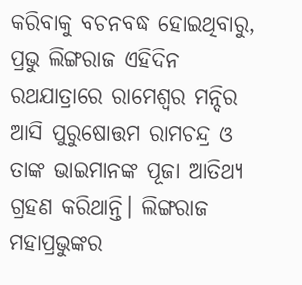କରିବାକୁ ବଚନବଦ୍ଧ ହୋଇଥିବାରୁ, ପ୍ରଭୁ ଲିଙ୍ଗରାଜ ଏହିଦିନ ରଥଯାତ୍ରାରେ ରାମେଶ୍ୱର ମନ୍ଦିର ଆସି ପୁରୁଷୋତ୍ତମ ରାମଚନ୍ଦ୍ର ଓ ତାଙ୍କ ଭାଇମାନଙ୍କ ପୂଜା ଆତିଥ୍ୟ ଗ୍ରହଣ କରିଥାନ୍ତି। ଲିଙ୍ଗରାଜ ମହାପ୍ରଭୁଙ୍କର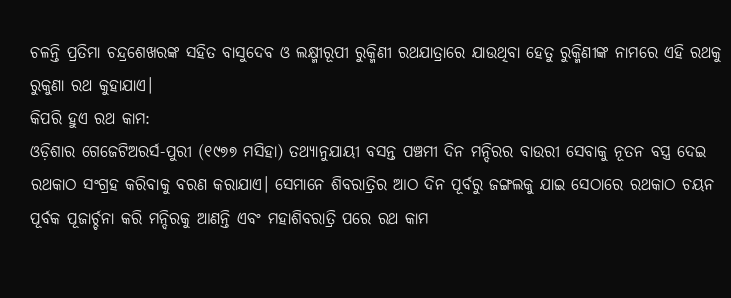ଚଳନ୍ତି ପ୍ରତିମା ଚନ୍ଦ୍ରଶେଖରଙ୍କ ସହିତ ବାସୁଦେବ ଓ ଲକ୍ଷ୍ମୀରୂପୀ ରୁକ୍ମିଣୀ ରଥଯାତ୍ରାରେ ଯାଉଥିବା ହେତୁ ରୁକ୍ମିଣୀଙ୍କ ନାମରେ ଏହି ରଥକୁ ରୁକୁଣା ରଥ କୁହାଯାଏ।
କିପରି ହୁଏ ରଥ କାମ:
ଓଡ଼ିଶାର ଗେଜେଟିଅରର୍ସ-ପୁରୀ (୧୯୭୭ ମସିହା) ତଥ୍ୟାନୁଯାୟୀ ବସନ୍ତ ପଞ୍ଚମୀ ଦିନ ମନ୍ଦିରର ବାଉରୀ ସେବାକୁ ନୂତନ ବସ୍ତ୍ର ଦେଇ ରଥକାଠ ସଂଗ୍ରହ କରିବାକୁ ବରଣ କରାଯାଏ। ସେମାନେ ଶିବରାତ୍ରିର ଆଠ ଦିନ ପୂର୍ବରୁ ଜଙ୍ଗଲକୁ ଯାଇ ସେଠାରେ ରଥକାଠ ଚୟନ ପୂର୍ବକ ପୂଜାର୍ଚ୍ଚନା କରି ମନ୍ଦିରକୁ ଆଣନ୍ତି ଏବଂ ମହାଶିବରାତ୍ରି ପରେ ରଥ କାମ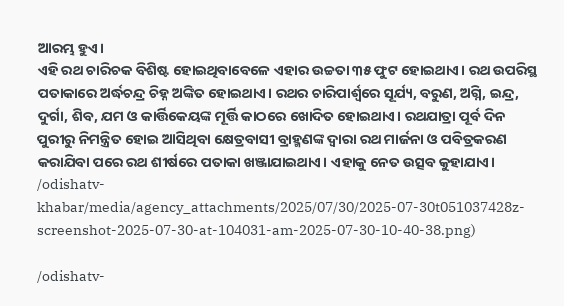ଆରମ୍ଭ ହୁଏ।
ଏହି ରଥ ଚାରିଚକ ବିଶିଷ୍ଟ ହୋଇଥିବାବେଳେ ଏହାର ଉଚ୍ଚତା ୩୫ ଫୁଟ ହୋଇଥାଏ। ରଥ ଉପରିସ୍ଥ ପତାକାରେ ଅର୍ଦ୍ଧଚନ୍ଦ୍ର ଚିହ୍ନ ଅଙ୍କିତ ହୋଇଥାଏ। ରଥର ଚାରିପାର୍ଶ୍ୱରେ ସୂର୍ଯ୍ୟ, ବରୁଣ, ଅଗ୍ନି, ଇନ୍ଦ୍ର, ଦୁର୍ଗା, ଶିବ, ଯମ ଓ କାର୍ତ୍ତିକେୟଙ୍କ ମୂର୍ତ୍ତି କାଠରେ ଖୋଦିତ ହୋଇଥାଏ। ରଥଯାତ୍ରା ପୂର୍ବ ଦିନ ପୁରୀରୁ ନିମନ୍ତ୍ରିତ ହୋଇ ଆସିଥିବା କ୍ଷେତ୍ରବାସୀ ବ୍ରାହ୍ମଣଙ୍କ ଦ୍ୱାରା ରଥ ମାର୍ଜନା ଓ ପବିତ୍ରକରଣ କରାଯିବା ପରେ ରଥ ଶୀର୍ଷରେ ପତାକା ଖଞ୍ଜାଯାଇଥାଏ। ଏହାକୁ ନେତ ଉତ୍ସବ କୁହାଯାଏ।
/odishatv-khabar/media/agency_attachments/2025/07/30/2025-07-30t051037428z-screenshot-2025-07-30-at-104031-am-2025-07-30-10-40-38.png)

/odishatv-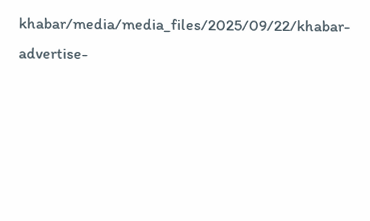khabar/media/media_files/2025/09/22/khabar-advertise-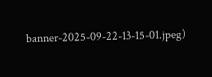banner-2025-09-22-13-15-01.jpeg)